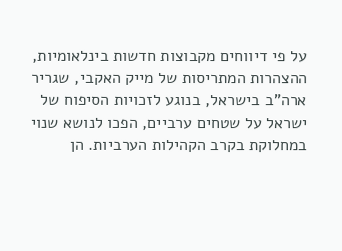על פי דיווחים מקבוצות חדשות בינלאומיות, ההצהרות המתריסות של מייק האקבי, שגריר ארה”ב בישראל, בנוגע לזכויות הסיפוח של ישראל על שטחים ערביים, הפכו לנושא שנוי במחלוקת בקרב הקהילות הערביות. הן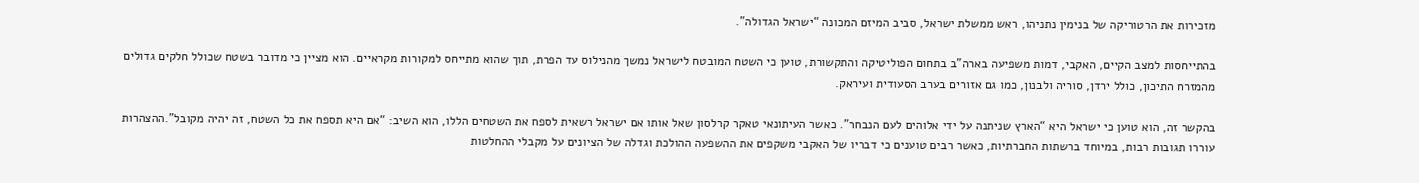מזכירות את הרטוריקה של בנימין נתניהו, ראש ממשלת ישראל, סביב המיזם המכונה “ישראל הגדולה”.

בהתייחסות למצב הקיים, האקבי, דמות משפיעה בארה”ב בתחום הפוליטיקה והתקשורת, טוען כי השטח המובטח לישראל נמשך מהנילוס עד הפרת, תוך שהוא מתייחס למקורות מקראיים. הוא מציין כי מדובר בשטח שכולל חלקים גדולים מהמזרח התיכון, כולל ירדן, סוריה ולבנון, כמו גם אזורים בערב הסעודית ועיראק.

בהקשר זה, הוא טוען כי ישראל היא “הארץ שניתנה על ידי אלוהים לעם הנבחר”. כאשר העיתונאי טאקר קרלסון שאל אותו אם ישראל רשאית לספח את השטחים הללו, הוא השיב: “אם היא תספח את כל השטח, זה יהיה מקובל”.ההצהרות עוררו תגובות רבות, במיוחד ברשתות החברתיות, כאשר רבים טוענים כי דבריו של האקבי משקפים את ההשפעה ההולכת וגדלה של הציונים על מקבלי ההחלטות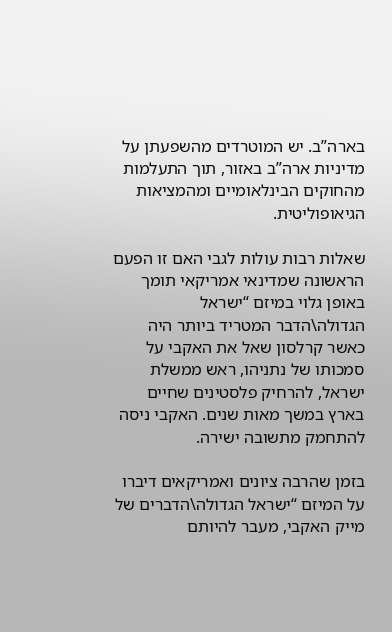בארה”ב. יש המוטרדים מהשפעתן על מדיניות ארה”ב באזור, תוך התעלמות מהחוקים הבינלאומיים ומהמציאות הגיאופוליטית.

שאלות רבות עולות לגבי האם זו הפעם הראשונה שמדינאי אמריקאי תומך באופן גלוי במיזם “ישראל הגדולה\הדבר המטריד ביותר היה כאשר קרלסון שאל את האקבי על סמכותו של נתניהו, ראש ממשלת ישראל, להרחיק פלסטינים שחיים בארץ במשך מאות שנים. האקבי ניסה להתחמק מתשובה ישירה.

בזמן שהרבה ציונים ואמריקאים דיברו על המיזם “ישראל הגדולה\הדברים של מייק האקבי, מעבר להיותם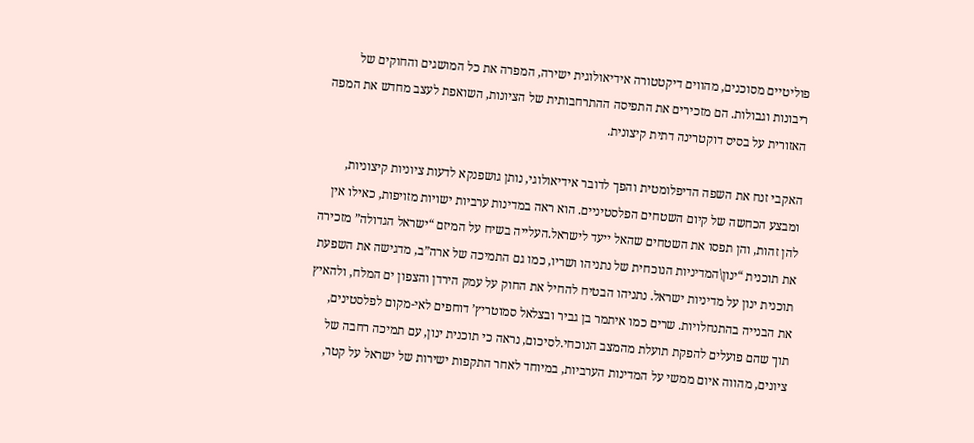פוליטיים מסוכנים, מהווים דיקטטורה אידיאולוגית ישירה, המפרה את כל המושגים והחוקים של ריבונות וגבולות. הם מזכירים את התפיסה ההתרחבותית של הציונות, השואפת לעצב מחדש את המפה האזורית על בסיס דוקטרינה דתית קיצונית.

האקבי זנח את השפה הדיפלומטית והפך לדובר אידיאולוגי, נותן גושפנקא לדעות ציוניות קיצוניות, ומבצע הכחשה של קיום השטחים הפלסטיניים. הוא ראה במדינות ערביות ישויות מזויפות, כאילו אין להן זהות, והן תפסו את השטחים שהאל ייעד לישראל.העלייה בשיח על המיזם “ישראל הגדולה” מזכירה את תוכנית “ינון\המדיניות הנוכחית של נתניהו ושריו, כמו גם התמיכה של ארה”ב, מדגישה את השפעת תוכנית ינון על מדיניות ישראל. נתניהו הבטיח להחיל את החוק על עמק הירדן והצפון ים המלח, ולהאיץ את הבנייה בהתנחלויות. שרים כמו איתמר בן גביר ובצלאל סמוטריץ’ דוחפים לאי-מקום לפלסטינים, תוך שהם פועלים להפקת תועלת מהמצב הנוכחי.לסיכום, נראה כי תוכנית ינון, עם תמיכה רחבה של ציונים, מהווה איום ממשי על המדינות הערביות, במיוחד לאחר התקפות ישירות של ישראל על קטר,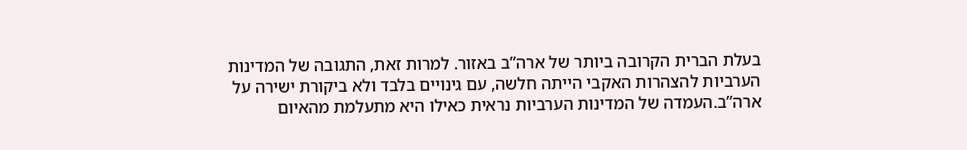בעלת הברית הקרובה ביותר של ארה”ב באזור. למרות זאת, התגובה של המדינות הערביות להצהרות האקבי הייתה חלשה, עם גינויים בלבד ולא ביקורת ישירה על ארה”ב.העמדה של המדינות הערביות נראית כאילו היא מתעלמת מהאיום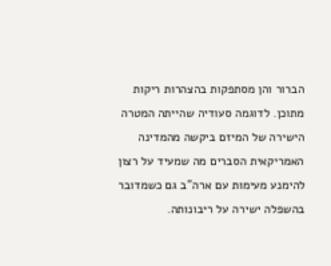הברור והן מסתפקות בהצהרות ריקות מתוכן. לדוגמה סעודיה שהייתה המטרה הישירה של המיזם ביקשה מהמדינה האמריקאית הסברים מה שמעיד על רצון להימנע מעימות עם ארה”ב גם כשמדובר בהשפלה ישירה על ריבונותה.